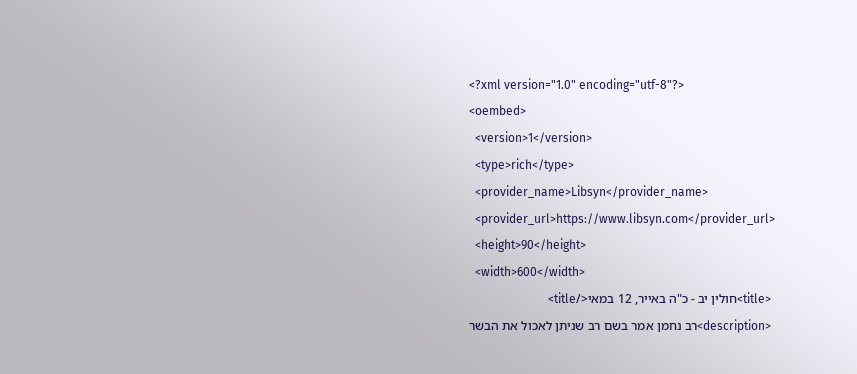<?xml version="1.0" encoding="utf-8"?>
<oembed>
  <version>1</version>
  <type>rich</type>
  <provider_name>Libsyn</provider_name>
  <provider_url>https://www.libsyn.com</provider_url>
  <height>90</height>
  <width>600</width>
  <title>חולין יב - כ"ה באייר, 12 במאי</title>
  <description>רב נחמן אמר בשם רב שניתן לאכול את הבשר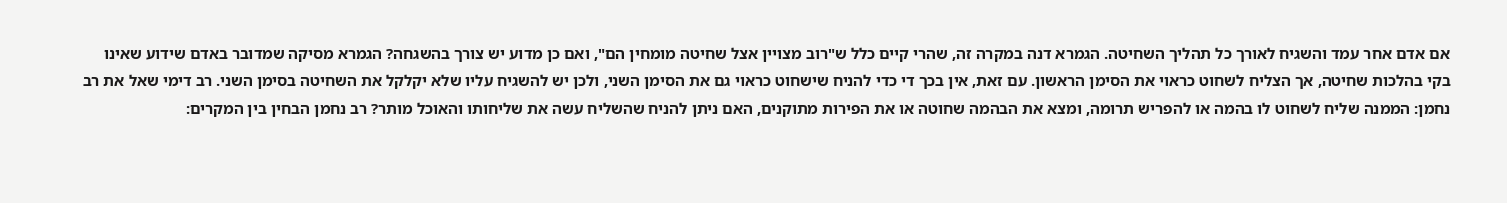אם אדם אחר עמד והשגיח לאורך כל תהליך השחיטה. הגמרא דנה במקרה זה, שהרי קיים כלל ש"רוב מצויין אצל שחיטה מומחין הם", ואם כן מדוע יש צורך בהשגחה? הגמרא מסיקה שמדובר באדם שידוע שאינו בקי בהלכות שחיטה, אך הצליח לשחוט כראוי את הסימן הראשון. עם זאת, אין בכך די כדי להניח שישחוט כראוי גם את הסימן השני, ולכן יש להשגיח עליו שלא יקלקל את השחיטה בסימן השני. רב דימי שאל את רב נחמן: הממנה שליח לשחוט לו בהמה או להפריש תרומה, ומצא את הבהמה שחוטה או את הפירות מתוקנים, האם ניתן להניח שהשליח עשה את שליחותו והאוכל מותר? רב נחמן הבחין בין המקרים: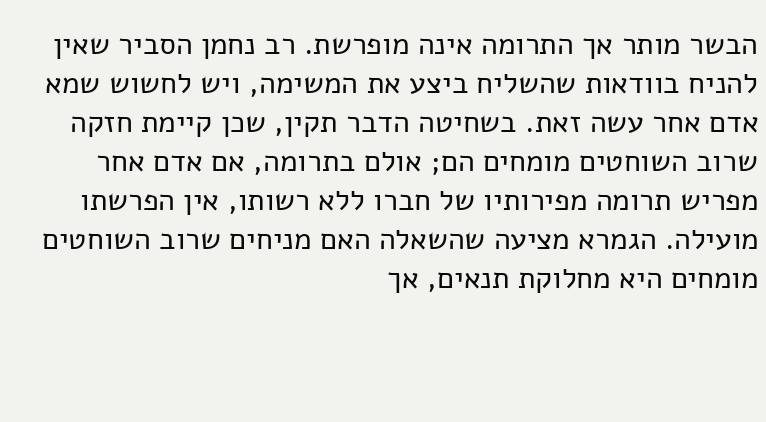הבשר מותר אך התרומה אינה מופרשת. רב נחמן הסביר שאין להניח בוודאות שהשליח ביצע את המשימה, ויש לחשוש שמא אדם אחר עשה זאת. בשחיטה הדבר תקין, שכן קיימת חזקה שרוב השוחטים מומחים הם; אולם בתרומה, אם אדם אחר מפריש תרומה מפירותיו של חברו ללא רשותו, אין הפרשתו מועילה. הגמרא מציעה שהשאלה האם מניחים שרוב השוחטים מומחים היא מחלוקת תנאים, אך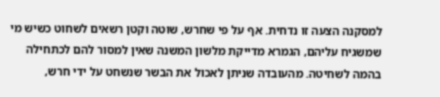למסקנה הצעה זו נדחית. אף על פי שחרש, שוטה וקטן רשאים לשחוט כשיש מי שמשגיח עליהם, הגמרא מדייקת מלשון המשנה שאין למסור להם לכתחילה בהמה לשחיטה. מהעובדה שניתן לאכול את הבשר שנשחט על ידי חרש,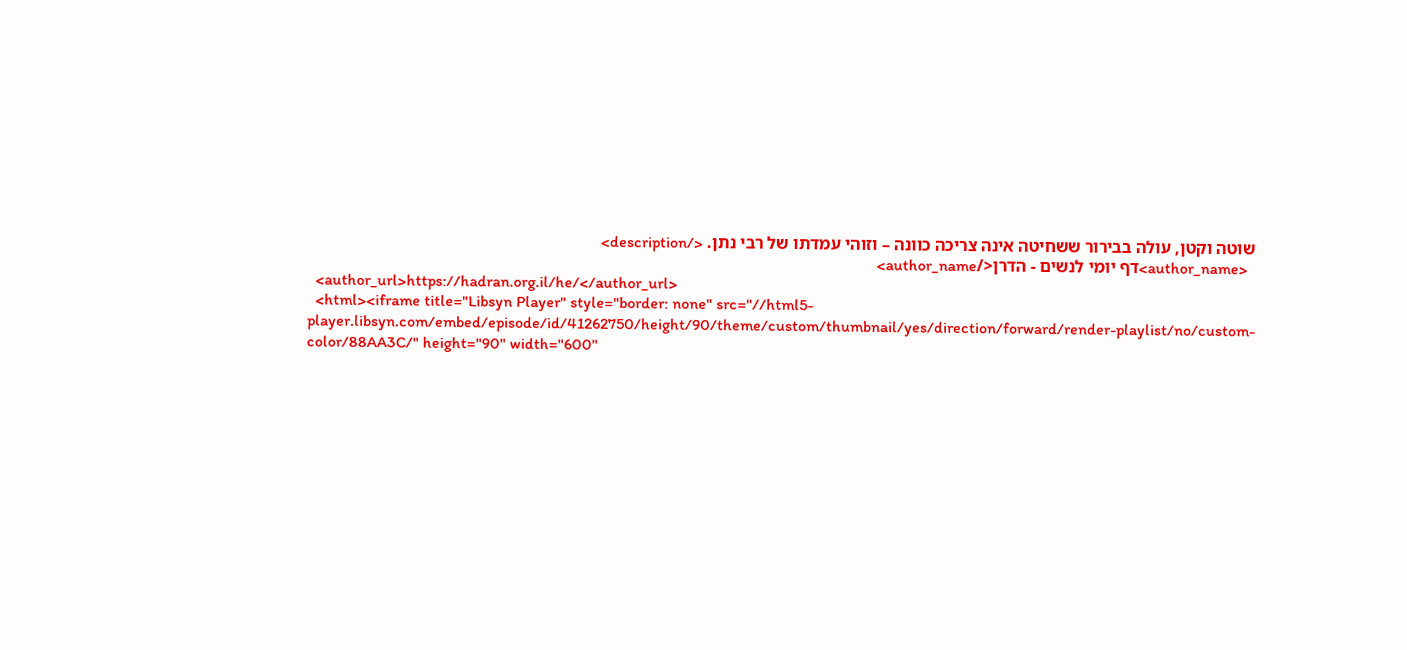שוטה וקטן, עולה בבירור ששחיטה אינה צריכה כוונה – וזוהי עמדתו של רבי נתן. </description>
  <author_name>דף יומי לנשים - הדרן</author_name>
  <author_url>https://hadran.org.il/he/</author_url>
  <html><iframe title="Libsyn Player" style="border: none" src="//html5-player.libsyn.com/embed/episode/id/41262750/height/90/theme/custom/thumbnail/yes/direction/forward/render-playlist/no/custom-color/88AA3C/" height="90" width="600"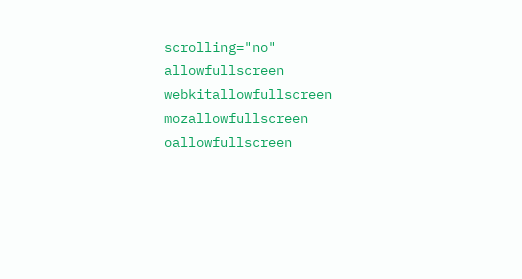scrolling="no"  allowfullscreen webkitallowfullscreen mozallowfullscreen oallowfullscreen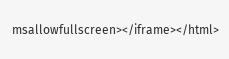msallowfullscreen></iframe></html>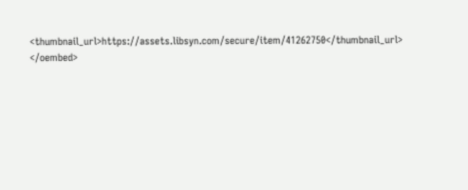<thumbnail_url>https://assets.libsyn.com/secure/item/41262750</thumbnail_url>
</oembed>